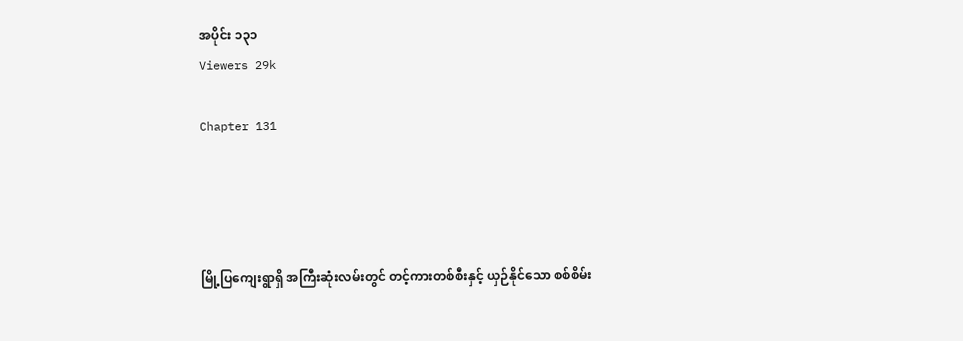အပိုင်း ၁၃၁
Viewers 29k

Chapter 131




မြို့ပြကျေးရွာရှိ အကြီးဆုံးလမ်းတွင် တင့်ကားတစ်စီးနှင့် ယှဉ်နိုင်သော စစ်စိမ်း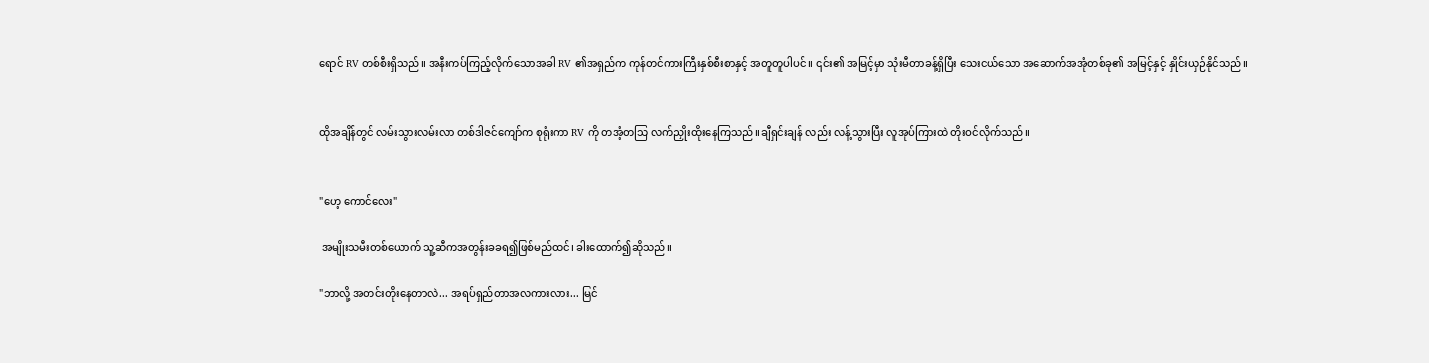ရောင် RV တစ်စီးရှိသည်။ အနီးကပ်ကြည့်လိုက်သောအခါ RV ၏အရှည်က ကုန်တင်ကားကြီးနှစ်စီးစာနှင့် အတူတူပါပင်။ ၎င်း၏ အမြင့်မှာ သုံးမီတာခန့်ရှိပြီး သေးငယ်သော အဆောက်အအုံတစ်ခု၏ အမြင့်နှင့် နှိုင်းယှဉ်နိုင်သည်။


ထိုအချိန်တွင် လမ်းသွားလမ်းလာ တစ်ဒါဇင်ကျော်က စုရုံးကာ RV ကို တအံ့တသြ လက်ညှိုးထိုးနေကြသည်။ချီရှင်းချန် လည်း လန့်သွားပြီး လူအုပ်ကြားထဲ တိုးဝင်လိုက်သည်။


"ဟေ့ ကောင်လေး"

 အမျိုးသမီးတစ်ယောက် သူ့ဆီကအတွန်းခခရ၍ဖြစ်မည်ထင်၊ ခါးထောက်၍ဆိုသည်။

"ဘာလို့ အတင်းတိုးနေတာလဲ... အရပ်ရှည်တာအလကားလား... မြင်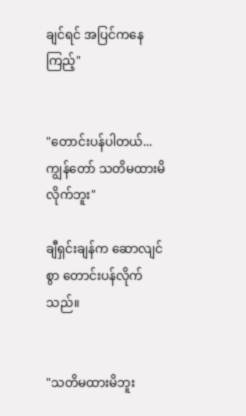ချင်ရင် အပြင်ကနေကြည့်"


"တောင်းပန်ပါတယ်...ကျွန်တော် သတိမထားမိလိုက်ဘူး"

ချီရှင်းချန်က ဆောလျင်စွာ တောင်းပန်လိုက်သည်။


"သတိမထားမိဘူး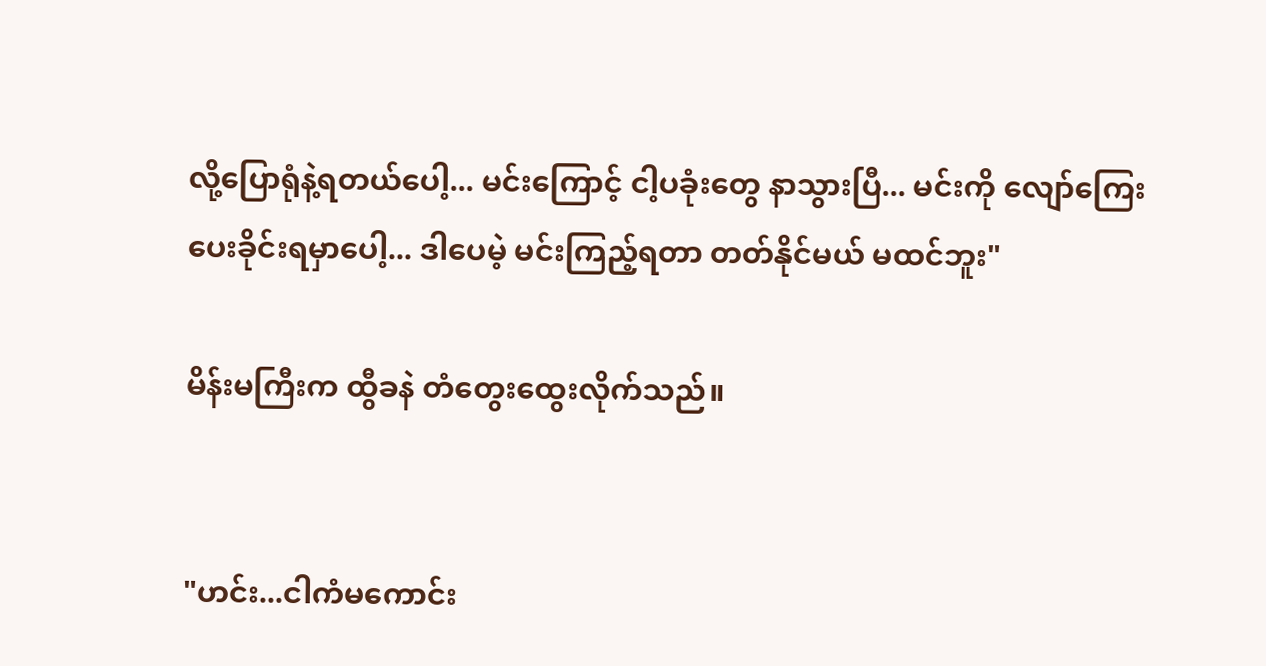လို့ပြောရုံနဲ့ရတယ်ပေါ့... မင်းကြောင့် ငါ့ပခုံးတွေ နာသွားပြီ... မင်းကို လျော်ကြေးပေးခိုင်းရမှာပေါ့... ဒါပေမဲ့ မင်းကြည့်ရတာ တတ်နိုင်မယ် မထင်ဘူး"

မိန်းမကြီးက ထွီခနဲ တံတွေးထွေးလိုက်သည်။


"ဟင်း...ငါကံမကောင်း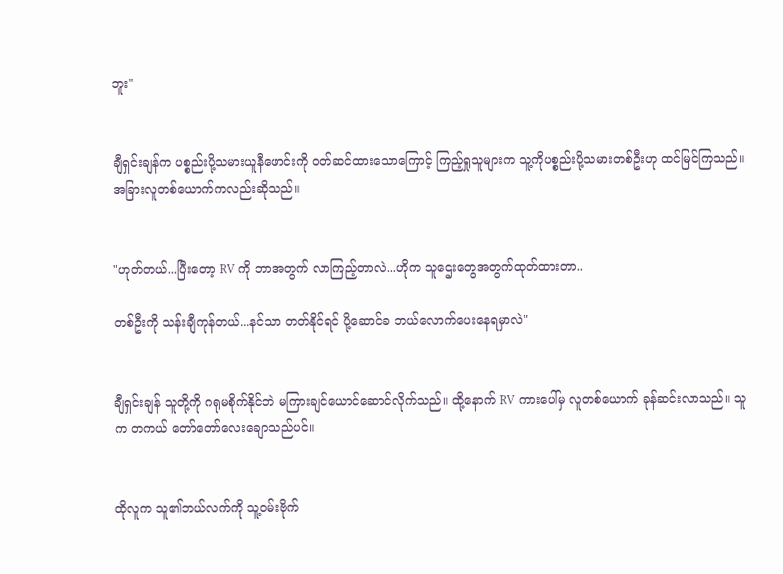ဘူး"


ချီရှင်းချန်က ပစ္စည်းပို့သမားယူနီဖောင်းကို ၀တ်ဆင်ထားသောကြောင့် ကြည့်ရှုသူများက သူ့ကိုပစ္စည်းပို့သမားတစ်ဦးဟု ထင်မြင်ကြသည်။ အခြားလူတစ်ယောက်ကလည်းဆိုသည်။


"ဟုတ်တယ်...ပြီးတော့ RV ကို ဘာအတွက် လာကြည့်တာလဲ...ဟိုက သူဌေးတွေအတွက်ထုတ်ထားတာ..

တစ်ဦးကို သန်းချီကုန်တယ်...နင်သာ တတ်နိုင်ရင် ပို့ဆောင်ခ ဘယ်လောက်ပေးနေရမှာလဲ"


ချီရှင်းချန် သူတို့ကို ဂရုမစိုက်နိုင်ဘဲ မကြားချင်ယောင်ဆောင်လိုက်သည်။ ထို့နောက် RV ကားပေါ်မှ လူတစ်ယောက် ခုန်ဆင်းလာသည်။ သူက တကယ် တော်တော်လေးချောသည်ပင်။


ထိုလူက သူ၏ဘယ်လက်ကို သူ့ဝမ်းဗိုက်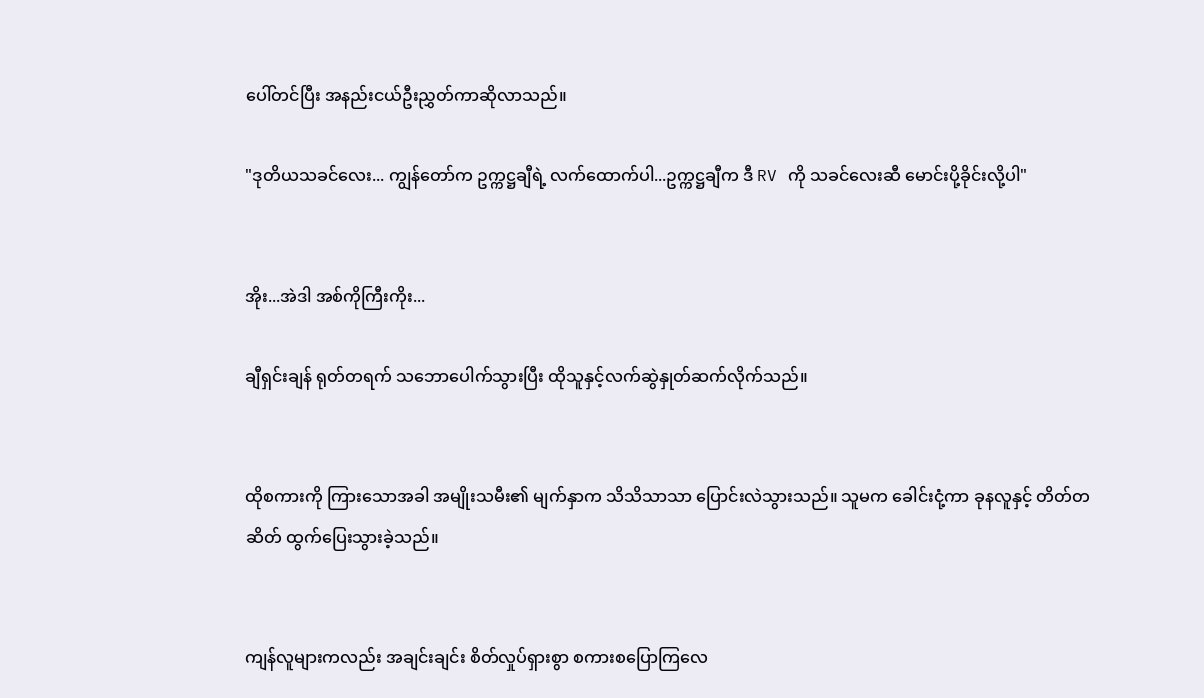ပေါ်တင်ပြီး အနည်းငယ်ဦးညွှတ်ကာဆိုလာသည်။

"ဒုတိယသခင်လေး... ကျွန်တော်က ဥက္ကဋ္ဌချီရဲ့ လက်ထောက်ပါ...ဥက္ကဋ္ဌချီက ဒီ RV ကို သခင်လေးဆီ မောင်းပို့ခိုင်းလို့ပါ"


အိုး...အဲဒါ အစ်ကိုကြီးကိုး...

ချီရှင်းချန် ရုတ်တရက် သဘောပေါက်သွားပြီး ထိုသူနှင့်လက်ဆွဲနှုတ်ဆက်လိုက်သည်။


ထိုစကားကို ကြားသောအခါ အမျိုးသမီး၏ မျက်နှာက သိသိသာသာ ပြောင်းလဲသွားသည်။ သူမက ခေါင်းငုံ့ကာ ခုနလူနှင့် တိတ်တဆိတ် ထွက်ပြေးသွားခဲ့သည်။


ကျန်လူများကလည်း အချင်းချင်း စိတ်လှုပ်ရှားစွာ စကားစပြောကြလေ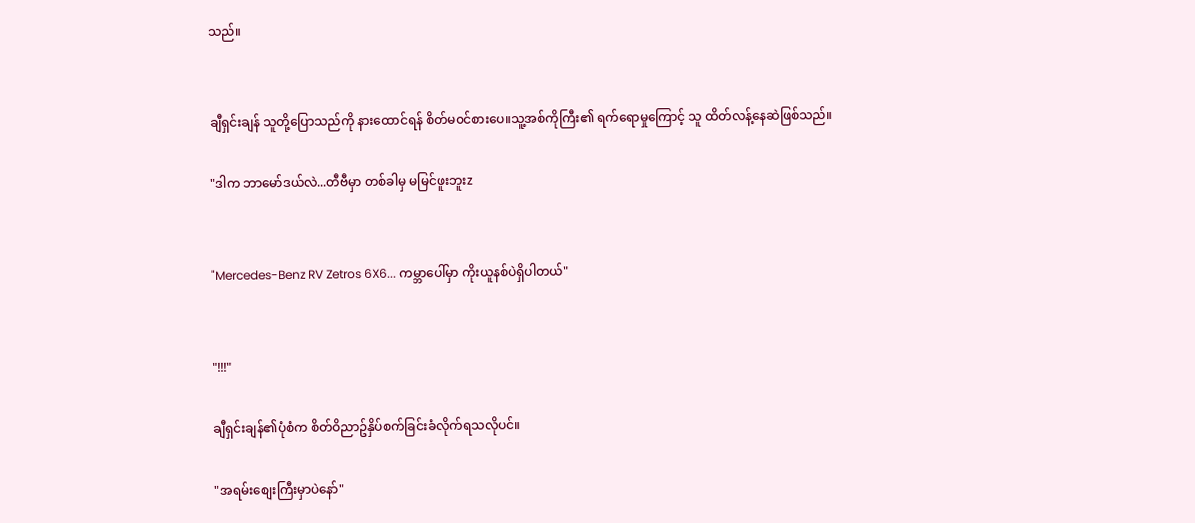သည်။


ချီရှင်းချန် သူတို့ပြောသည်ကို နားထောင်ရန် စိတ်မ၀င်စားပေ။သူ့အစ်ကိုကြီး၏ ရက်ရောမှုကြောင့် သူ ထိတ်လန့်နေဆဲဖြစ်သည်။

"ဒါက ဘာမော်ဒယ်လဲ...တီဗီမှာ တစ်ခါမှ မမြင်ဖူးဘူးz


"Mercedes-Benz RV Zetros 6X6... ကမ္ဘာပေါ်မှာ ကိုးယူနစ်ပဲရှိပါတယ်"


"!!!"

ချီရှင်းချန်၏ပုံစံက စိတ်ဝိညာဥ်နှိပ်စက်ခြင်းခံလိုက်ရသလိုပင်။

"အရမ်းစျေးကြီးမှာပဲနော်"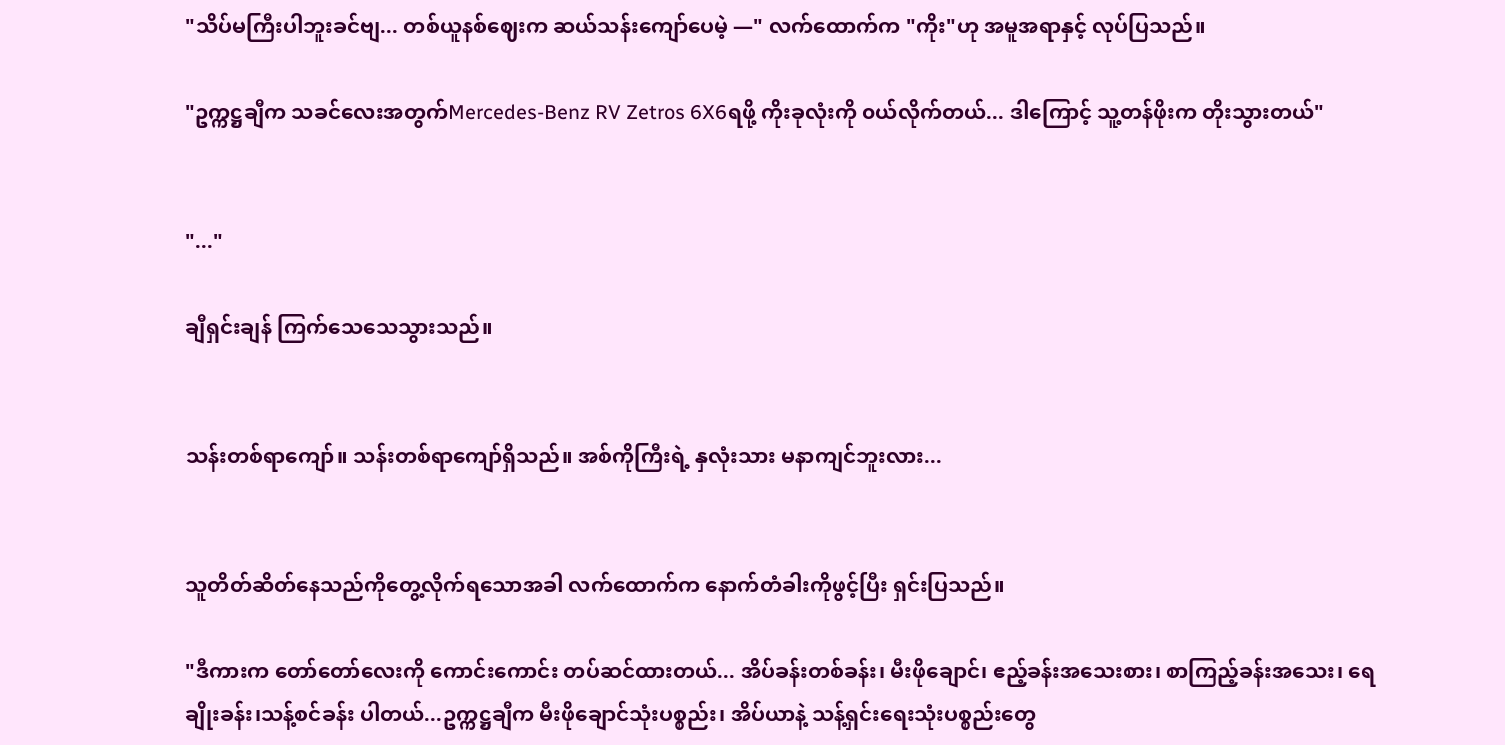"သိပ်မကြီးပါဘူးခင်ဗျ... တစ်ယူနစ်ဈေးက ဆယ်သန်းကျော်ပေမဲ့ —" လက်ထောက်က "ကိုး"ဟု အမူအရာနှင့် လုပ်ပြသည်။

"ဥက္ကဋ္ဌချီက သခင်လေးအတွက်Mercedes-Benz RV Zetros 6X6ရဖို့ ကိုးခုလုံးကို ၀ယ်လိုက်တယ်... ဒါကြောင့် သူ့တန်ဖိုးက တိုးသွားတယ်"


"..."

ချီရှင်းချန် ကြက်သေသေသွားသည်။


သန်းတစ်ရာကျော်။ သန်းတစ်ရာကျော်ရှိသည်။ အစ်ကိုကြီးရဲ့ နှလုံးသား မနာကျင်ဘူးလား...


သူတိတ်ဆိတ်နေသည်ကိုတွေ့လိုက်ရသောအခါ လက်ထောက်က နောက်တံခါးကိုဖွင့်ပြီး ရှင်းပြသည်။

"ဒီကားက တော်တော်လေးကို ကောင်းကောင်း တပ်ဆင်ထားတယ်... အိပ်ခန်းတစ်ခန်း၊ မီးဖိုချောင်၊ ဧည့်ခန်းအသေးစား၊ စာကြည့်ခန်းအသေး၊ ရေချိုးခန်း၊သန့်စင်ခန်း ပါတယ်...ဥက္ကဋ္ဌချီက မီးဖိုချောင်သုံးပစ္စည်း၊ အိပ်ယာနဲ့ သန့်ရှင်းရေးသုံးပစ္စည်းတွေ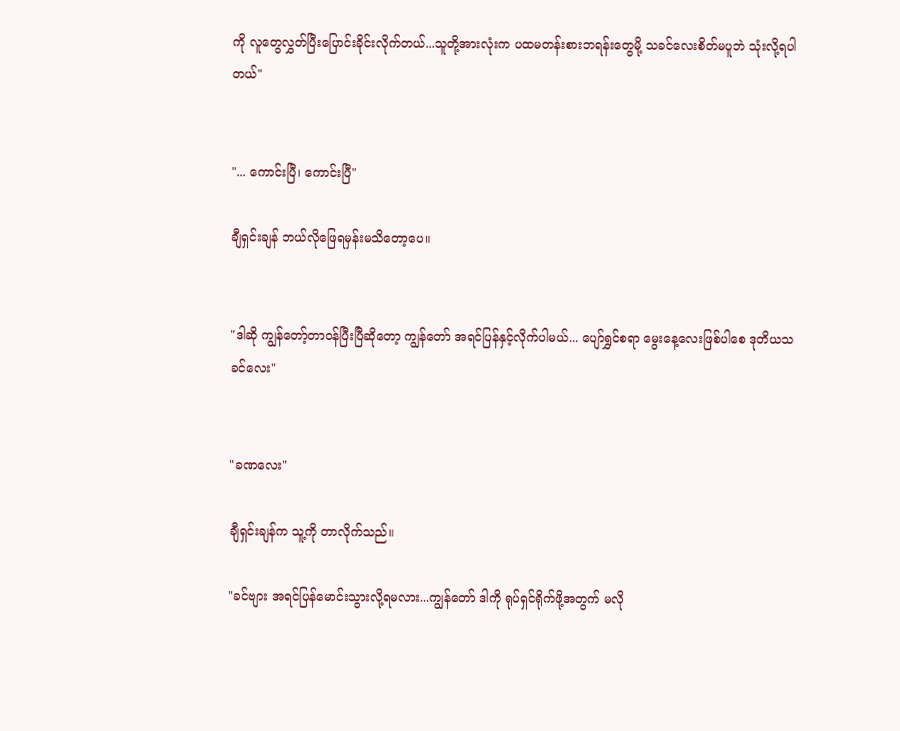ကို လူတွေလွှတ်ပြီးပြောင်းခိုင်းလိုက်တယ်...သူတို့အားလုံးက ပထမတန်းစားဘရန်းတွေမို့ သခင်လေးစိတ်မပူဘဲ သုံးလို့ရပါတယ်"


"... ကောင်းပြီ၊ ကောင်းပြီ"

ချီရှင်းချန် ဘယ်လိုဖြေရမှန်းမသိတော့ပေ။


"ဒါဆို ကျွန်တော့်တာဝန်ပြီးပြီဆိုတော့ ကျွန်တော် အရင်ပြန်နှင့်လိုက်ပါမယ်... ပျော်ရွှင်စရာ မွေးနေ့လေးဖြစ်ပါစေ ဒုတိယသခင်လေး"


"ခဏလေး"

ချီရှင်းချန်က သူ့ကို တာလိုက်သည်။

"ခင်ဗျား အရင်ပြန်မောင်းသွားလို့ရမလား...ကျွန်တော် ဒါကို ရုပ်ရှင်ရိုက်ဖို့အတွက် မလို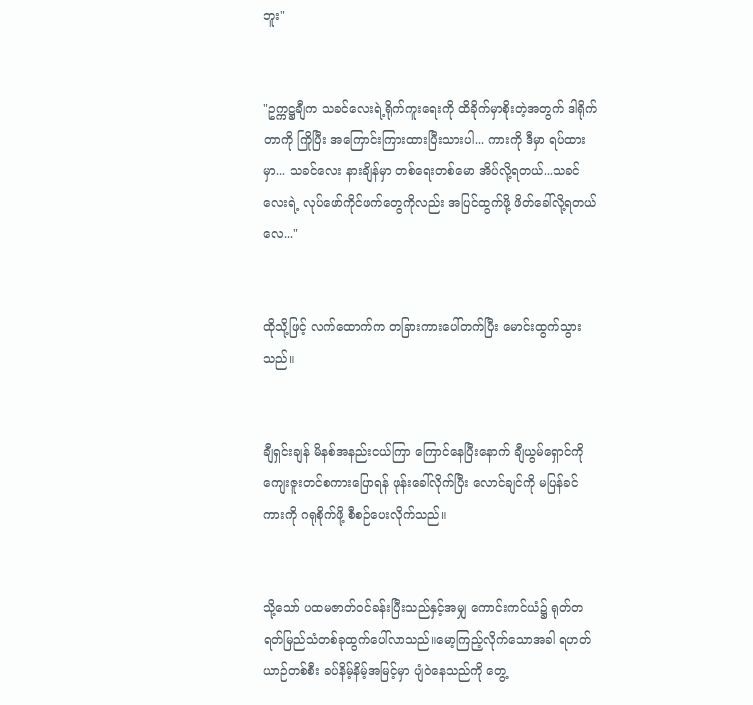ဘူး"


"ဥက္ကဋ္ဌချီက သခင်လေးရဲ့ရိုက်ကူးရေးကို ထိခိုက်မှာစိုးတဲ့အတွက် ဒါရိုက်တာကို ကြိုပြီး အကြောင်းကြားထားပြီးသားပါ... ကားကို ဒီမှာ ရပ်ထားမှာ... သခင်လေး နားချိန်မှာ တစ်ရေးတစ်မော အိပ်လို့ရတယ်...သခင်လေးရဲ့ လုပ်ဖော်ကိုင်ဖက်တွေကိုလည်း အပြင်ထွက်ဖို့ ဖိတ်ခေါ်လို့ရတယ်လေ..."


ထိုသို့ဖြင့် လက်ထောက်က တခြားကားပေါ်တက်ပြီး မောင်းထွက်သွားသည်။


ချီရှင်းချန် မိနစ်အနည်းငယ်ကြာ ကြောင်နေပြီးနောက် ချီယွမ်ရှောင်ကို ကျေးဇူးတင်စကားပြောရန် ဖုန်းခေါ်လိုက်ပြီး လောင်ချင်ကို မပြန်ခင် ကားကို ဂရုစိုက်ဖို့ စီစဉ်ပေးလိုက်သည်။


သို့သော် ပထမဇာတ်ဝင်ခန်းပြီးသည်နှင့်အမျှ ကောင်းကင်ယံ၌ ရုတ်တရတ်မြည်သံတစ်ခုထွက်ပေါ်လာသည်။မော့ကြည့်လိုက်သောအခါ ရဟတ်ယာဉ်တစ်စီး ခပ်နိမ့်နိမ့်အမြင့်မှာ ပျံဝဲနေသည်ကို တွေ့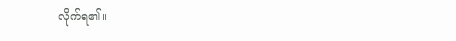လိုက်ရ၏။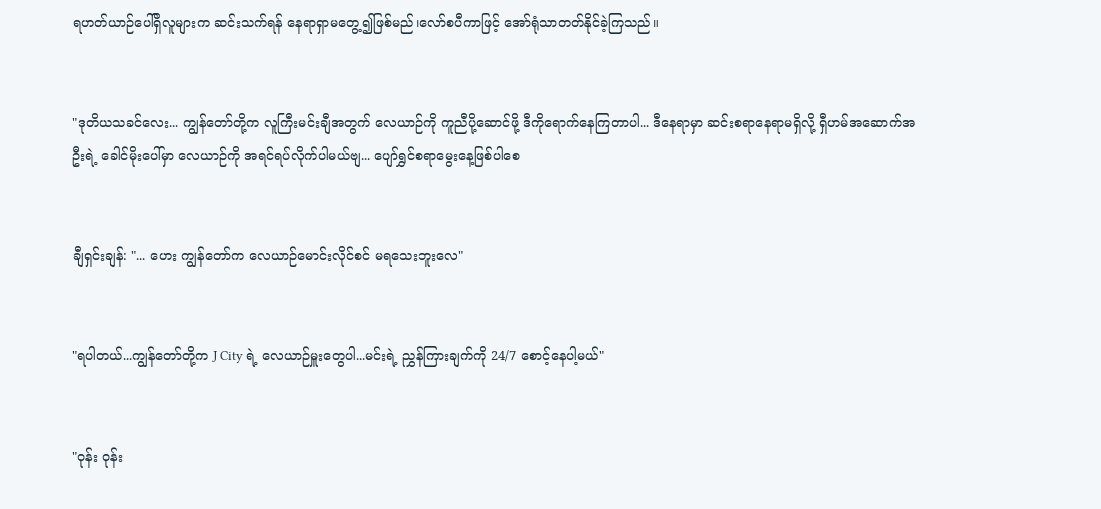ရဟတ်ယာဉ်ပေါ်ရှိလူများက ဆင်းသက်ရန် နေရာရှာမတွေ့၍ဖြစ်မည်၊လော်စပီကာဖြင့် အော်ရုံသာတတ်နိုင်ခဲ့ကြသည်။


"ဒုတိယသခင်လေး... ကျွန်တော်တို့က လူကြီးမင်းချီအတွက် လေယာဉ်ကို ကူညီပို့ဆောင်ဖို့ ဒီကိုရောက်နေကြတာပါ... ဒီနေရာမှာ ဆင်းစရာနေရာမရှိလို့ ရှီဟမ်အဆောက်အဦးရဲ့ ခေါင်မိုးပေါ်မှာ လေယာဉ်ကို အရင်ရပ်လိုက်ပါမယ်ဗျ... ပျော်ရွှင်စရာမွေးနေ့ဖြစ်ပါစေ


ချီရှင်းချန်: "... ဟေး ကျွန်တော်က လေယာဉ်မောင်းလိုင်စင် မရသေးဘူးလေ"


"ရပါတယ်...ကျွန်တော်တို့က J City ရဲ့ လေယာဉ်မှူးတွေပါ...မင်းရဲ့ ညွှန်ကြားချက်ကို 24/7 စောင့်နေပါ့မယ်"


"ဝုန်း ဝုန်း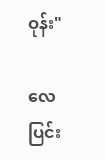ဝုန်း"

လေပြင်း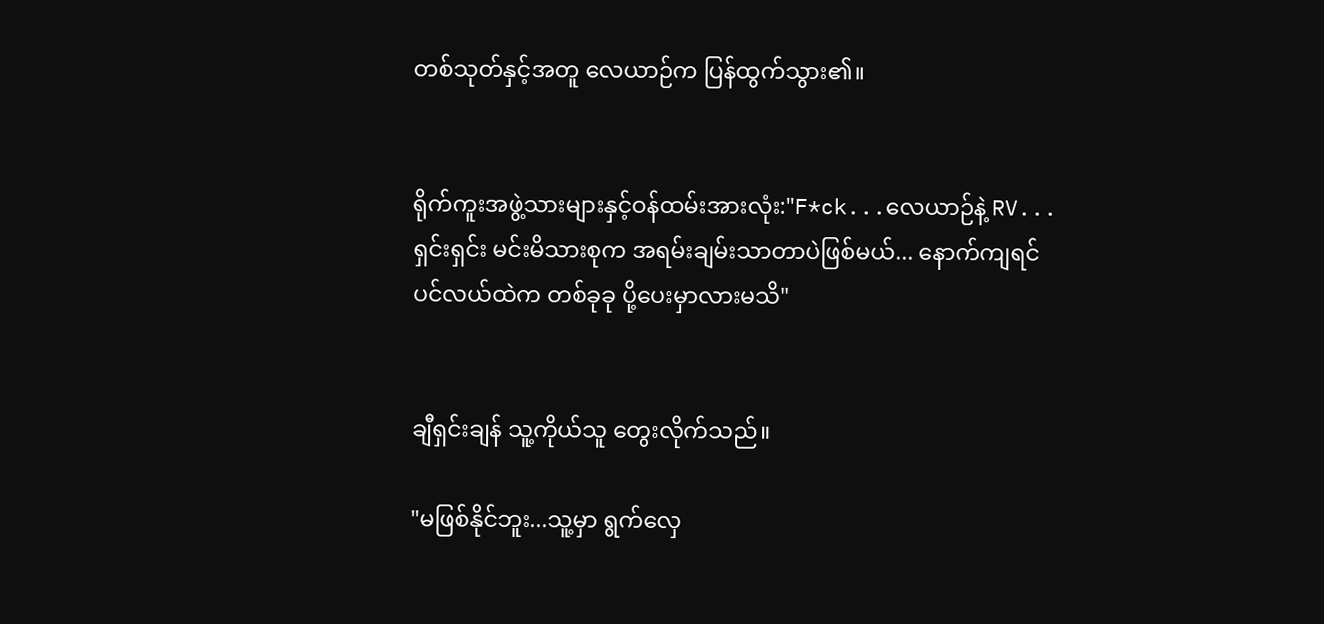တစ်သုတ်နှင့်အတူ လေယာဉ်က ပြန်ထွက်သွား၏။


ရိုက်ကူးအဖွဲ့သားများနှင့်ဝန်ထမ်းအားလုံး:"F*ck...လေယာဉ်နဲ့ RV...ရှင်းရှင်း မင်းမိသားစုက အရမ်းချမ်းသာတာပဲဖြစ်မယ်... နောက်ကျရင် ပင်လယ်ထဲက တစ်ခုခု ပို့ပေးမှာလားမသိ"


ချီရှင်းချန် သူ့ကိုယ်သူ တွေးလိုက်သည်။

"မဖြစ်နိုင်ဘူး...သူ့မှာ ရွက်လှေ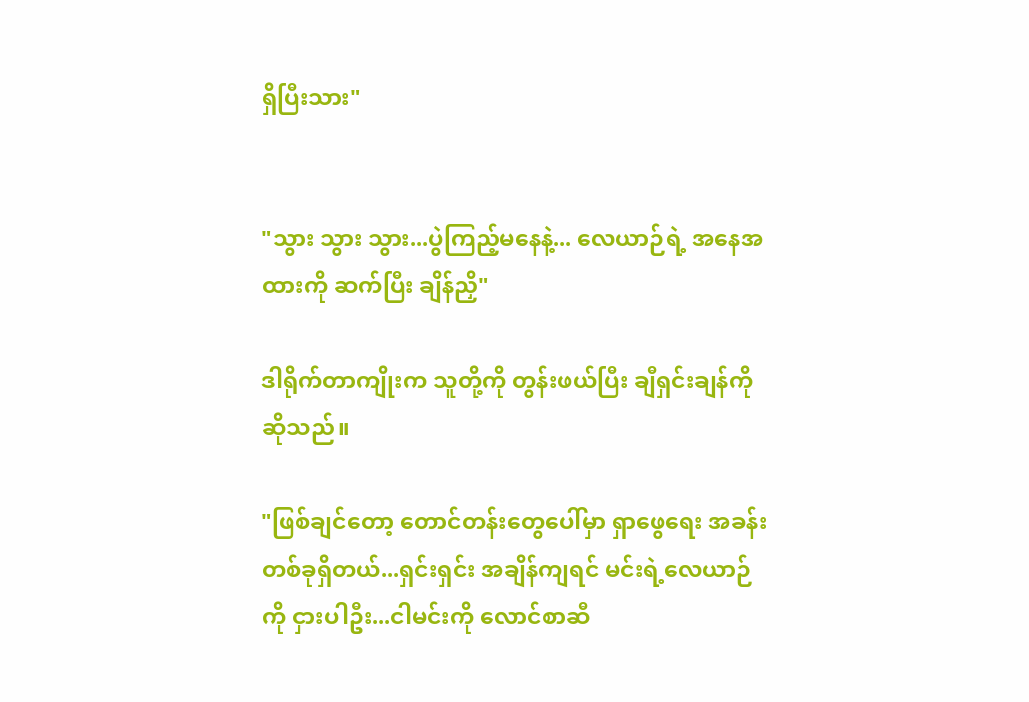ရှိပြီးသား"


"သွား သွား သွား...ပွဲကြည့်မနေနဲ့... လေယာဉ်ရဲ့ အနေအထားကို ဆက်ပြီး ချိန်ညှိ"

ဒါရိုက်တာကျိုးက သူတို့ကို တွန်းဖယ်ပြီး ချီရှင်းချန်ကိုဆိုသည်။

"ဖြစ်ချင်တော့ တောင်တန်းတွေပေါ်မှာ ရှာဖွေရေး အခန်းတစ်ခုရှိတယ်...ရှင်းရှင်း အချိန်ကျရင် မင်းရဲ့လေယာဉ်ကို ငှားပါဦး...ငါမင်းကို လောင်စာဆီ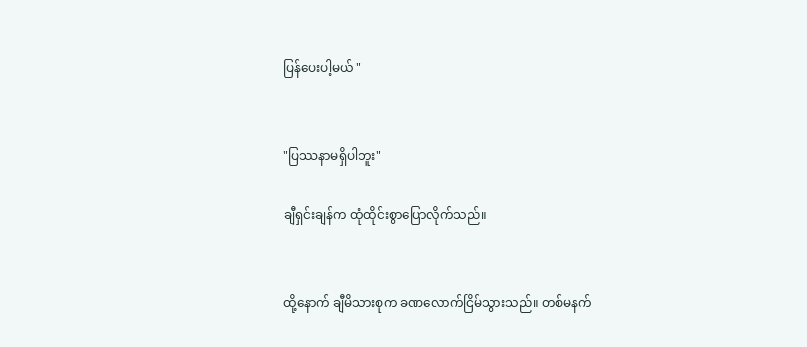ပြန်ပေးပါ့မယ် "


"ပြဿနာမရှိပါဘူး"

ချီရှင်းချန်က ထုံထိုင်းစွာပြောလိုက်သည်။


ထို့နောက် ချီမိသားစုက ခဏလောက်ငြိမ်သွားသည်။ တစ်မနက်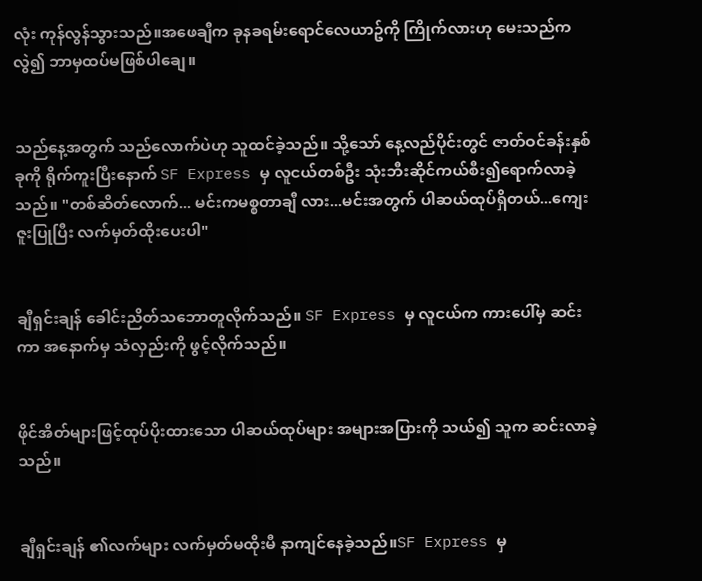လုံး ကုန်လွန်သွားသည်။အဖေချီက ခုနခရမ်းရောင်လေယာဥ်ကို ကြိုက်လားဟု မေးသည်ကလွဲ၍ ဘာမှထပ်မဖြစ်ပါချေ။


သည်နေ့အတွက် သည်လောက်ပဲဟု သူထင်ခဲ့သည်။ သို့သော် နေ့လည်ပိုင်းတွင် ဇာတ်ဝင်ခန်းနှစ်ခုကို ရိုက်ကူးပြီးနောက် SF Express မှ လူငယ်တစ်ဦး သုံးဘီးဆိုင်ကယ်စီး၍ရောက်လာခဲ့သည်။ "တစ်ဆိတ်လောက်... မင်းကမစ္စတာချီ လား...မင်းအတွက် ပါဆယ်ထုပ်ရှိတယ်...ကျေးဇူးပြုပြီး လက်မှတ်ထိုးပေးပါ"


ချီရှင်းချန် ခေါင်းညိတ်သဘောတူလိုက်သည်။ SF Express မှ လူငယ်က ကားပေါ်မှ ဆင်းကာ အနောက်မှ သံလှည်းကို ဖွင့်လိုက်သည်။


ဖိုင်အိတ်များဖြင့်ထုပ်ပိုးထားသော ပါဆယ်ထုပ်များ အများအပြားကို သယ်၍ သူက ဆင်းလာခဲ့သည်။


ချီရှင်းချန် ၏လက်များ လက်မှတ်မထိုးမီ နာကျင်နေခဲ့သည်။SF Express မှ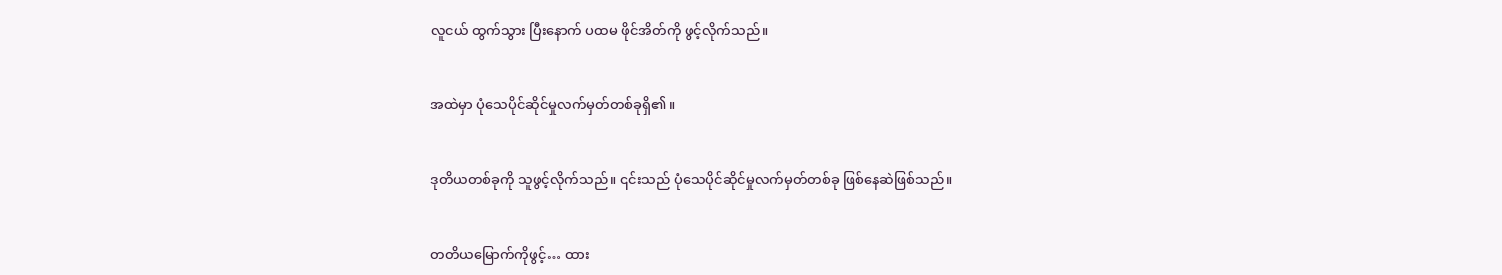လူငယ် ထွက်သွား ပြီးနောက် ပထမ ဖိုင်အိတ်ကို ဖွင့်လိုက်သည်။


အထဲမှာ ပုံသေပိုင်ဆိုင်မှုလက်မှတ်တစ်ခုရှိ၏။


ဒုတိယတစ်ခုကို သူဖွင့်လိုက်သည်။ ၎င်းသည် ပုံသေပိုင်ဆိုင်မှုလက်မှတ်တစ်ခု ဖြစ်နေဆဲဖြစ်သည်။


တတိယမြောက်ကိုဖွင့်… ထား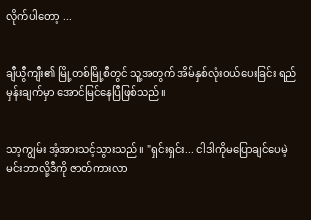လိုက်ပါတော့ ...


ချီယွီကျီး၏ မြို့တစ်မြို့စီတွင် သူ့အတွက် အိမ်နှစ်လုံးဝယ်ပေးခြင်း ရည်မှန်းချက်မှာ အောင်မြင်နေပြီဖြစ်သည်။


သာ့ကျွမ်း အံ့အားသင့်သွားသည်။ "ရှင်းရှင်း... ငါဒါကိုမပြောချင်ပေမဲ့ မင်းဘာလို့ဒီကို ဇာတ်ကားလာ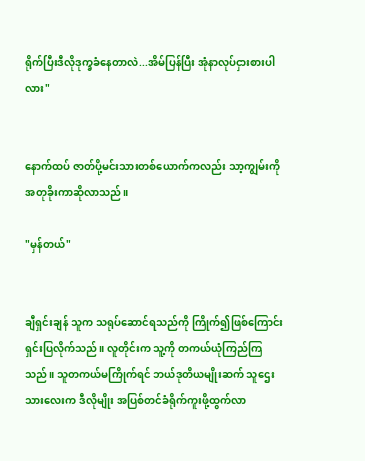ရိုက်ပြီးဒီလိုဒုက္ခခံနေတာလဲ...အိမ်ပြန်ပြီး အုံနာလုပ်ငှားစားပါလား"


နောက်ထပ် ဇာတ်ပို့မင်းသားတစ်ယောက်ကလည်း သာ့ကျွမ်းကို အတုခိုးကာဆိုလာသည်။

"မှန်တယ်"


ချီရှင်းချန် သူက သရုပ်ဆောင်ရသည်ကို ကြိုက်၍ဖြစ်ကြောင်း ရှင်းပြလိုက်သည်။ လူတိုင်းက သူ့ကို တကယ်ယုံကြည်ကြသည်။ သူတကယ်မကြိုက်ရင် ဘယ်ဒုတိယမျိုးဆက် သူဌေးသားလေးက ဒီလိုမျိုး အပြစ်တင်ခံရိုက်ကူးဖို့ထွက်လာ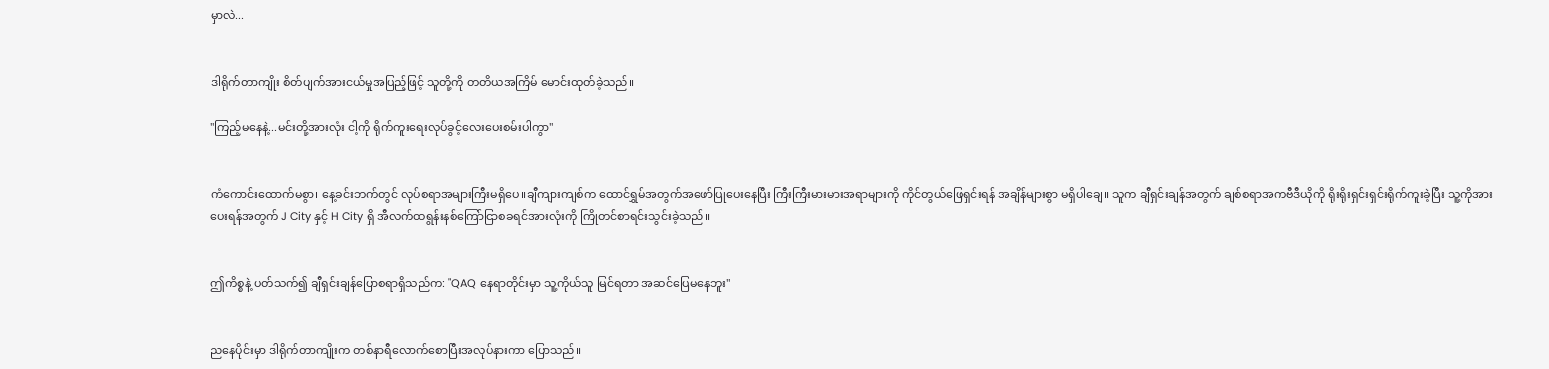မှာလဲ...


ဒါရိုက်တာကျိုး စိတ်ပျက်အားငယ်မှုအပြည့်ဖြင့် သူတို့ကို တတိယအကြိမ် မောင်းထုတ်ခဲ့သည်။

"ကြည့်မနေနဲ့...မင်းတို့အားလုံး ငါ့ကို ရိုက်ကူးရေးလုပ်ခွင့်လေးပေးစမ်းပါကွာ"


ကံကောင်းထောက်မစွာ၊ နေ့ခင်းဘက်တွင် လုပ်စရာအများကြီးမရှိပေ။ချီကျားကျစ်က ထောင်ရွှမ်အတွက်အဖော်ပြုပေးနေပြီး ကြီးကြီးမားမားအရာများကို ကိုင်တွယ်ဖြေရှင်းရန် အချိန်များစွာ မရှိပါချေ။ သူက ချီရှင်းချန်အတွက် ချစ်စရာအကဗီဒီယိုကို ရိုးရိုးရှင်းရှင်းရိုက်ကူးခဲ့ပြီး သူ့ကိုအားပေးရန်အတွက် J City နှင့် H City ရှိ အီလက်ထရွန်းနစ်ကြော်ငြာစခရင်အားလုံးကို ကြိုတင်စာရင်းသွင်းခဲ့သည်။


ဤကိစ္စနဲ့ ပတ်သက်၍ ချီရှင်းချန်ပြောစရာရှိသည်က: "QAQ နေရာတိုင်းမှာ သူ့ကိုယ်သူ မြင်ရတာ အဆင်ပြေမနေဘူး"


ညနေပိုင်းမှာ ဒါရိုက်တာကျိုးက တစ်နာရီလောက်စောပြီးအလုပ်နားကာ ပြောသည်။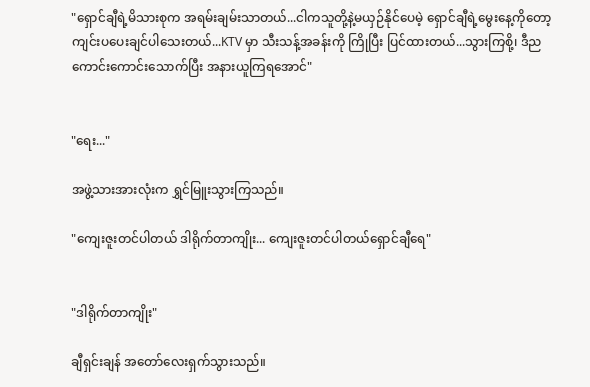"ရှောင်ချီရဲ့မိသားစုက အရမ်းချမ်းသာတယ်...ငါကသူတို့နဲ့မယှဉ်နိုင်ပေမဲ့ ရှောင်ချီရဲ့မွေးနေ့ကိုတော့ ကျင်းပပေးချင်ပါသေးတယ်...KTV မှာ သီးသန့်အခန်းကို ကြိုပြီး ပြင်ထားတယ်...သွားကြစို့၊ ဒီည ကောင်းကောင်းသောက်ပြီး အနားယူကြရအောင်"


"ရေး..."

အဖွဲ့သားအားလုံးက ရွှင်မြူးသွားကြသည်။

"ကျေးဇူးတင်ပါတယ် ဒါရိုက်တာကျိုး... ကျေးဇူးတင်ပါတယ်ရှောင်ချီရေ"


"ဒါရိုက်တာကျိုး"

ချီရှင်းချန် အတော်လေးရှက်သွားသည်။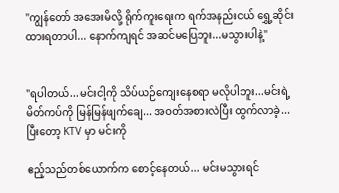"ကျွန်တော် အအေးမိလို့ ရိုက်ကူးရေးက ရက်အနည်းငယ် ရွှေ့ဆိုင်းထားရတာပါ... နောက်ကျရင် အဆင်မပြေဘူး...မသွားပါနဲ့"


"ရပါတယ်...မင်းငါ့ကို သိပ်ယဉ်ကျေးနေစရာ မလိုပါဘူး...မင်းရဲ့မိတ်ကပ်ကို မြန်မြန်ဖျက်ချေ... အဝတ်အစားလဲပြီး ထွက်လာခဲ့...ပြီးတော့ KTV မှာ မင်းကို

ဧည့်သည်တစ်ယောက်က စောင့်နေတယ်... မင်းမသွားရင်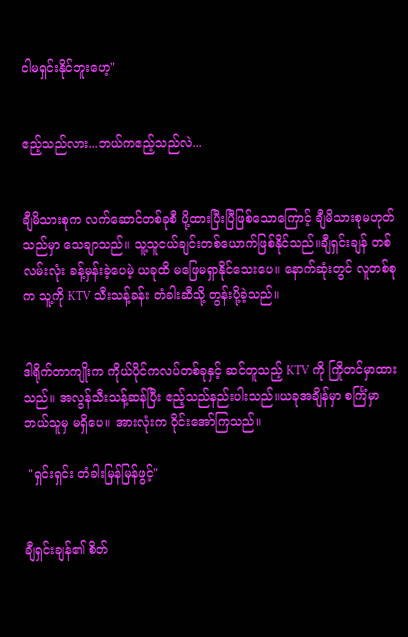ငါမရှင်းနိုင်ဘူးဟေ့"


ဧည့်သည်လား...ဘယ်ကဧည့်သည်လဲ...


ချီမိသားစုက လက်ဆောင်တစ်ခုစီ ပို့ထားပြီးပြီဖြစ်သောကြောင့် ချီမိသားစုမဟုတ်သည်မှာ သေချာသည်။ သူ့သူငယ်ချင်းတစ်ယောက်ဖြစ်နိုင်သည်။ချီရှင်းချန် တစ်လမ်းလုံး ခန့်မှန်းခဲ့ပေမဲ့ ယခုထိ မဖြေမရှာနိုင်သေးပေ။ နောက်ဆုံးတွင် လူတစ်စုက သူ့ကို KTV သီးသန့်ခန်း တံခါးဆီသို့ တွန်းပို့ခဲ့သည်။


ဒါရိုက်တာကျိုးက ကိုယ်ပိုင်ကလပ်တစ်ခုနှင့် ဆင်တူသည့် KTV ကို ကြိုတင်မှာထားသည်။ အလွန်သီးသန့်ဆန်ပြီး ဧည့်သည်နည်းပါးသည်။ယခုအချိန်မှာ စင်္ကြံမှာ ဘယ်သူမှ မရှိပေ။ အားလုံးက ဝိုင်းအော်ကြသည်။

 "ရှင်းရှင်း တံခါးမြန်မြန်ဖွင့်"


ချီရှင်းချန်၏ စိတ်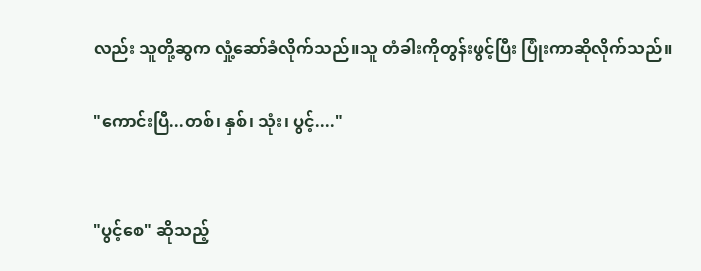လည်း သူတို့ဆွက လှုံ့ဆော်ခံလိုက်သည်။သူ တံခါးကိုတွန်းဖွင့်ပြီး ပြုံးကာဆိုလိုက်သည်။

"ကောင်းပြီ...တစ်၊ နှစ်၊ သုံး၊ ပွင့်...."


"ပွင့်စေ" ဆိုသည့်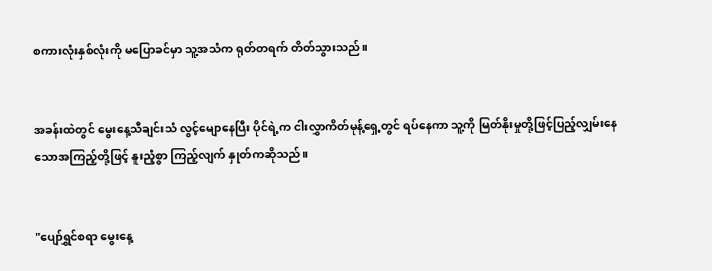စကားလုံးနှစ်လုံးကို မပြောခင်မှာ သူ့အသံက ရုတ်တရက် တိတ်သွားသည်။


အခန်းထဲတွင် မွေးနေ့သီချင်းသံ လွင့်မျောနေပြီး ပိုင်ရဲ့က ငါးလွှာကိတ်မုန့်ရှေ့တွင် ရပ်နေကာ သူ့ကို မြတ်နိုးမှုတို့ဖြင့်ပြည့်လျှမ်းနေသောအကြည့်တို့ဖြင့် နူးညံ့စွာ ကြည့်လျက် နှုတ်ကဆိုသည်။


"ပျော်ရွှင်စရာ မွေးနေ့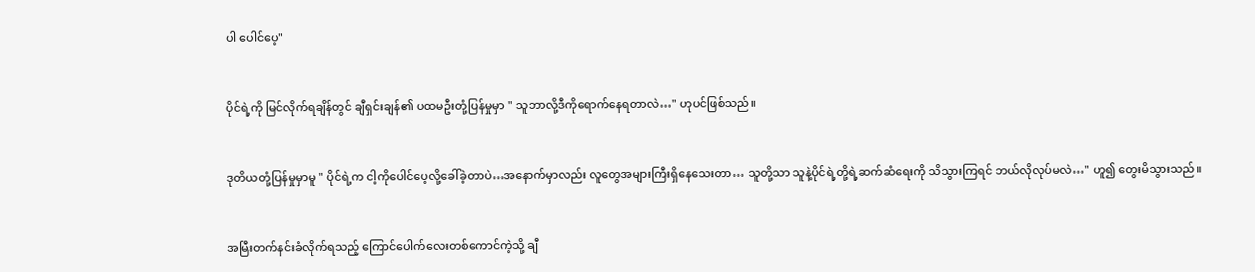ပါ ပေါင်ပေ့"


ပိုင်ရဲ့ကို မြင်လိုက်ရချိန်တွင် ချီရှင်းချန်၏ ပထမဦးတုံ့ပြန်မှုမှာ " သူဘာလို့ဒီကိုရောက်နေရတာလဲ…" ဟုပင်ဖြစ်သည်။


ဒုတိယတုံ့ပြန်မှုမှာမူ " ပိုင်ရဲ့က ငါ့ကိုပေါင်ပေ့လို့ခေါ်ခဲ့တာပဲ…အနောက်မှာလည်း လူတွေအများကြီးရှိနေသေးတာ… သူတို့သာ သူနဲ့ပိုင်ရဲ့တို့ရဲ့ဆက်ဆံရေးကို သိသွားကြရင် ဘယ်လိုလုပ်မလဲ…" ဟူ၍ တွေးမိသွားသည်။


အမြီးတက်နင်းခံလိုက်ရသည့် ကြောင်ပေါက်လေးတစ်ကောင်ကဲ့သို့ ချီ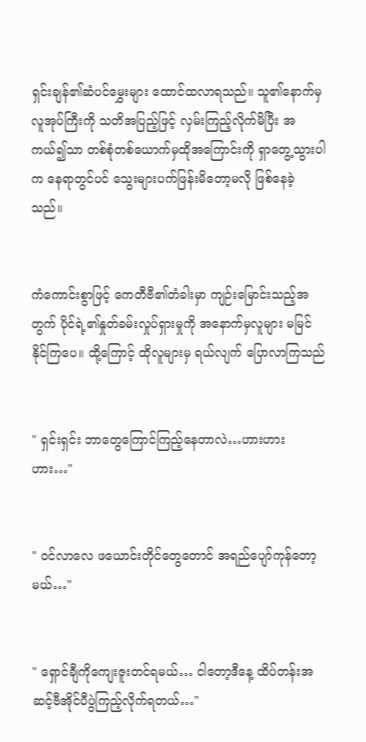ရှင်းချန်၏ဆံပင်မွှေးများ ထောင်ထလာရသည်။ သူ၏နောက်မှလူအုပ်ကြီးကို သတိအပြည့်ဖြင့် လှမ်းကြည့်လိုက်မိပြီး အကယ်၍သာ တစ်စုံတစ်ယောက်မှထို‌အကြောင်းကို ရှာတွေ့သွားပါက နေရာတွင်ပင် သွေးများပက်ဖြန်းမိတော့မလို ဖြစ်နေခဲ့သည်။


ကံကောင်းစွာဖြင့် ကေတီဗီ၏တံခါးမှာ ကျဉ်းမြောင်းသည့်အတွက် ပိုင်ရဲ့၏နှုတ်ခမ်းလှုပ်ရှားမှုကို အနောက်မှလူများ မမြင်နိုင်ကြပေ။ ထို့ကြောင့် ထိုလူများမှ ရယ်လျက် ပြောလာကြသည်


" ရှင်းရှင်း ဘာတွေကြောင်ကြည့်နေတာလဲ…ဟားဟားဟား…"


" ဝင်လာလေ ဖယောင်းတိုင်တွေတောင် အရည်ပျော်ကုန်တော့မယ်…"


" ရှောင်ချီကိုကျေးဇူးတင်ရမယ်… ငါတော့ဒီနေ့ ထိပ်တန်းအဆင့်ဗီအိုင်ပီပွဲကြည့်လိုက်ရတယ်…"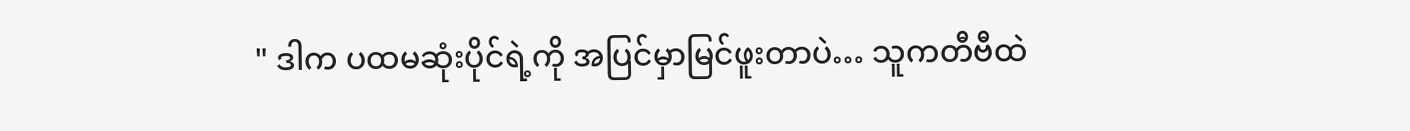" ဒါက ပထမဆုံးပိုင်ရဲ့ကို အပြင်မှာမြင်ဖူးတာပဲ… သူက‌တီဗီထဲ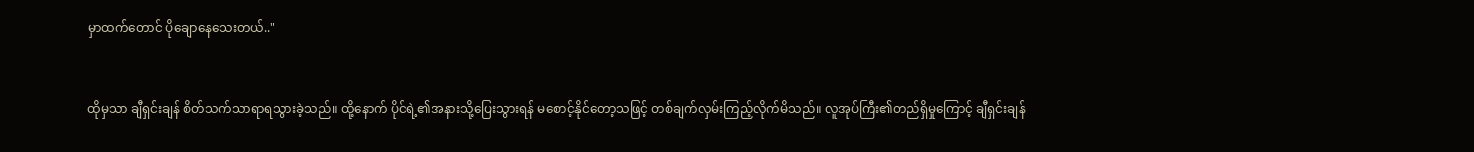မှာထက်တောင် ပိုချောနေသေးတယ်.."


ထိုမှသာ ချီရှင်းချန် စိတ်သက်သာရာရသွားခဲ့သည်။ ထို့နောက် ပိုင်ရဲ့၏အနားသို့ပြေးသွားရန် မစောင့်နိုင်တော့သဖြင့် တစ်ချက်လှမ်းကြည့်လိုက်မိသည်။ လူအုပ်ကြီး၏တည်ရှိမှုကြောင့် ချီရှင်းချန်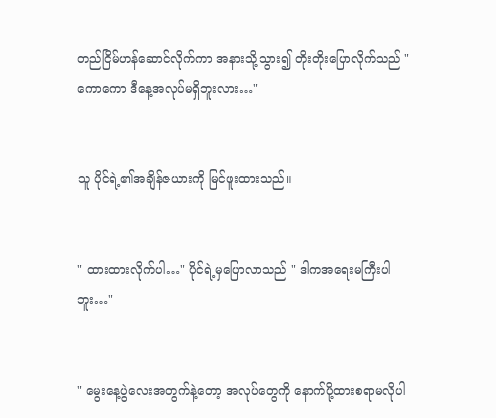တည်ငြိမ်‌ဟန်ဆောင်လိုက်ကာ အနားသို့သွား၍ တိုးတိုးပြောလိုက်သည် " ကောကော ဒီနေ့အလုပ်မရှိဘူးလား…"


သူ ပိုင်ရဲ့၏အချိန်ဇယားကို မြင်ဖူးထားသည်။


" ထားထားလိုက်ပါ…" ပိုင်ရဲ့မှပြောလာသည် " ဒါကအရေးမကြီးပါဘူး…"


" မွေးနေ့ပွဲလေးအတွက်နဲ့တော့ အလုပ်တွေကို နောက်ပို့ထားစရာမလိုပါ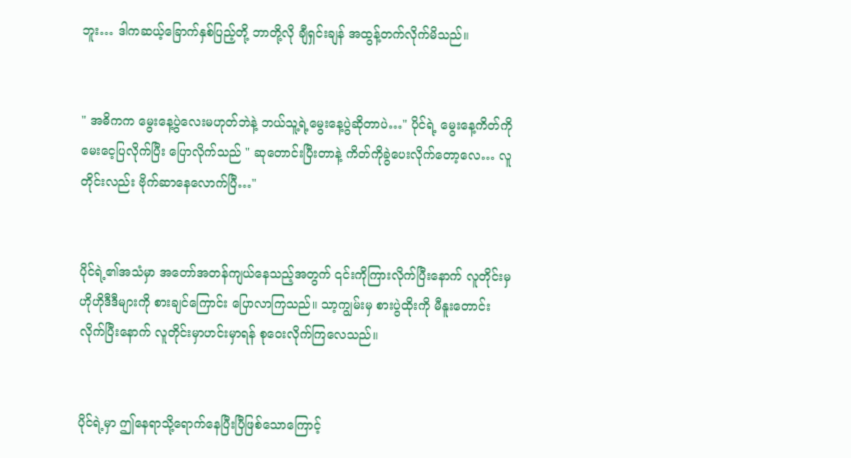ဘူး… ဒါကဆယ့်ခြောက်နှစ်ပြည့်တို့ ဘာတို့လို ချီရှင်းချန် အထွန့်တက်လိုက်မိသည်။


" အဓိကက မွေးနေ့ပွဲလေးမဟုတ်ဘဲနဲ့ ဘယ်သူ့ရဲ့မွေးနေ့ပွဲဆိုတာပဲ…" ပိုင်ရဲ့ မွေးနေ့ကိတ်ကို မေးငေ့ပြလိုက်ပြီး ပြောလိုက်သည် " ဆုတောင်းပြီးတာနဲ့ ကိတ်ကိုခွဲပေးလိုက်တော့လေ… လူတိုင်းလည်း ဗိုက်ဆာနေလောက်ပြီ…"


ပိုင်ရဲ့၏အသံမှာ အတော်အတန်ကျယ်နေသည့်အတွက် ၎င်းကိုကြားလိုက်ပြီးနောက် လူတိုင်းမှ ဟိုဟိုဒီဒီများကို စားချင်ကြောင်း ပြောလာကြသည်။ သာ့ကျွမ်းမှ စားပွဲထိုးကို မီနူးတောင်းလိုက်ပြီးနောက် လူတိုင်းမှာဟင်းမှာရန် စုဝေးလိုက်ကြလေသည်။


ပိုင်ရဲ့မှာ ဤနေရာသို့ရောက်နေပြီးပြီဖြစ်သောကြောင့်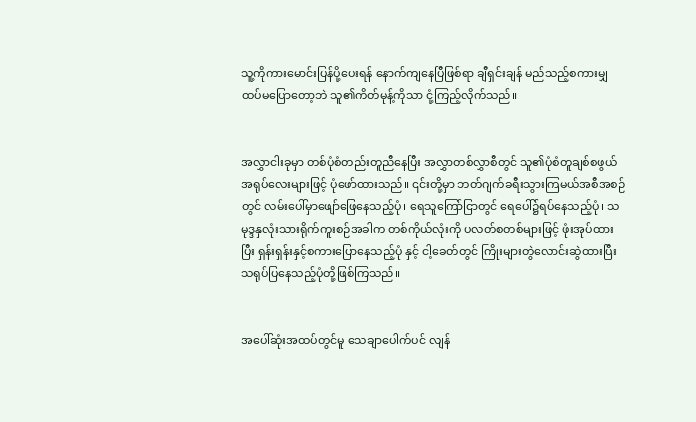သူ့ကိုကားမောင်းပြန်ပို့ပေးရန် နောက်ကျနေပြီဖြစ်ရာ ချီရှင်းချန် မည်သည့်စကားမျှထပ်မပြောတော့ဘဲ သူ၏ကိတ်မုန့်ကိုသာ ငုံ့ကြည့်လိုက်သည်။


အလွှာငါးခုမှာ တစ်ပုံစံတည်းတူညီနေပြီး အလွှာတစ်လွှာစီတွင် သူ၏ပုံစံတူချစ်စဖွယ်အရုပ်လေးများဖြင့် ပုံဖော်ထားသည်။ ၎င်းတို့မှာ ဘတ်ဂျက်ခရီးသွားကြမယ်အစီအစဉ်တွင် လမ်းပေါ်မှာဖျော်ဖြေနေသည့်ပုံ၊ ရေသူကြော်ငြာတွင် ရေပေါ်၌ရပ်နေသည့်ပုံ၊ သမုဒ္ဒနှလုံးသားရိုက်ကူးစဉ်အခါက တစ်ကိုယ်လုံးကို ပလတ်စတစ်များဖြင့် ဖုံးအုပ်ထားပြီး ရှန်းရှန်းနှင့်စကားပြောနေသည့်ပုံ နှင့် ငါ့ခေတ်တွင် ကြိုးများတွဲလောင်းဆွဲထားပြီး သရုပ်ပြနေသည့်ပုံတို့ဖြစ်ကြသည်။


အပေါ်ဆုံးအထပ်တွင်မူ သေချာပေါက်ပင် လျန်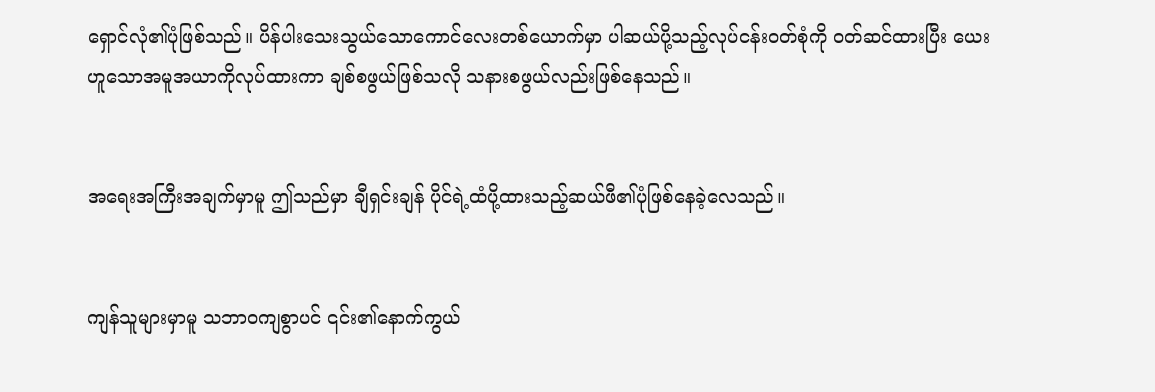ရှောင်လုံ၏ပုံဖြစ်သည်။ ပိန်ပါးသေးသွယ်သောကောင်လေးတစ်ယောက်မှာ ပါဆယ်ပို့သည့်လုပ်ငန်းဝတ်စုံကို ဝတ်ဆင်ထားပြီး ယေး ဟူသောအမူအယာကိုလုပ်ထားကာ ချစ်စဖွယ်ဖြစ်သလို သနားစဖွယ်လည်းဖြစ်နေသည်။


အရေးအကြီးအချက်မှာမူ ဤသည်မှာ ချီရှင်းချန် ပိုင်ရဲ့ထံပို့ထားသည့်ဆယ်ဖီ၏ပုံဖြစ်နေခဲ့လေသည်။


ကျန်သူများမှာမူ သဘာဝကျစွာပင် ၎င်း၏နောက်ကွယ်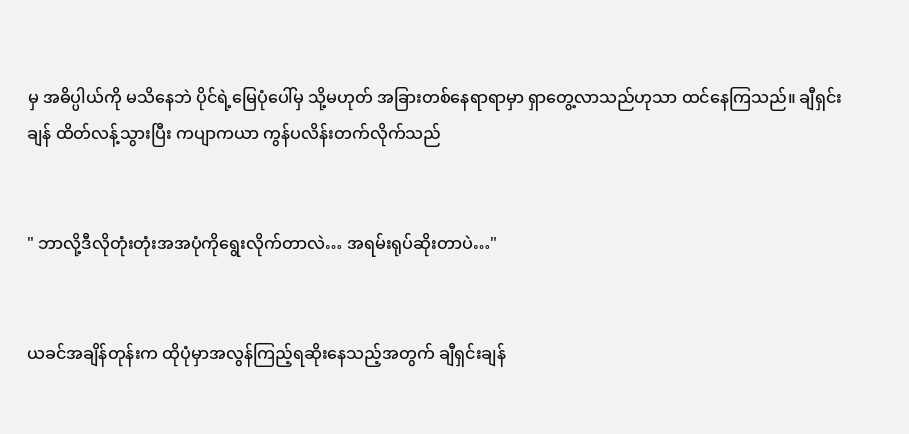မှ အဓိပ္ပါယ်ကို မသိနေဘဲ ပိုင်ရဲ့မြေပုံပေါ်မှ သို့မဟုတ် အခြားတစ်နေရာရာမှာ ရှာတွေ့လာသည်ဟုသာ ထင်နေကြသည်။ ချီရှင်းချန် ထိတ်လန့်သွားပြီး ကပျာကယာ ကွန်ပလိန်းတက်လိုက်သည်


" ဘာလို့ဒီလိုတုံးတုံးအအပုံကိုရွေးလိုက်တာလဲ… အရမ်းရုပ်ဆိုးတာပဲ…"


ယခင်အချိန်တုန်းက ထိုပုံမှာအလွန်ကြည့်ရဆိုးနေသည့်အတွက် ချီရှင်းချန်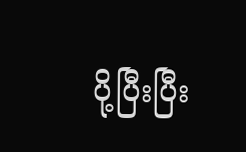ပို့ပြီးပြီး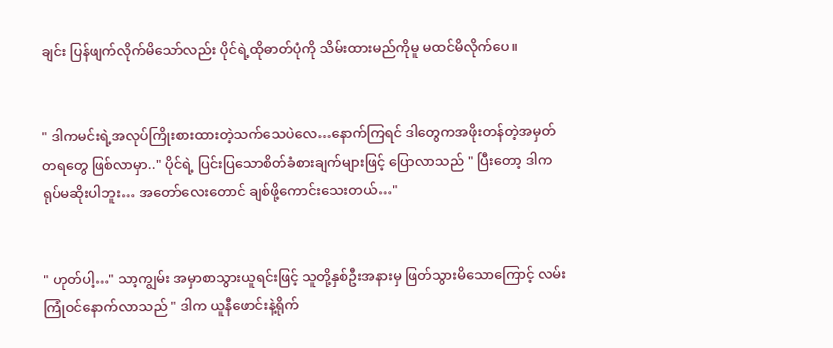ချင်း ပြန်ဖျက်လိုက်မိသော်လည်း ပိုင်ရဲ့ထိုဓာတ်ပုံကို‌ သိမ်းထားမည်ကိုမူ မထင်မိလိုက်ပေ။


" ဒါကမင်းရဲ့အလုပ်ကြိုးစားထားတဲ့သက်သေပဲလေ…နောက်ကြရင် ဒါတွေကအဖိုးတန်တဲ့အမှတ်တရတွေ ဖြစ်လာမှာ.." ပိုင်ရဲ့ ပြင်းပြသောစိတ်ခံစားချက်များဖြင့် ပြောလာသည် " ပြီးတော့ ဒါကရုပ်မဆိုးပါဘူး… အတော်လေးတောင် ချစ်ဖို့ကောင်းသေးတယ်…"


" ဟုတ်ပါ့…" သာ့ကျွမ်း အမှာစာသွားယူ‌ရင်းဖြင့် သူတို့နှစ်ဦးအနားမှ ဖြတ်သွားမိသောကြောင့် လမ်းကြုံဝင်နောက်လာသည် " ဒါက ယူနီဖောင်းနဲ့ရိုက်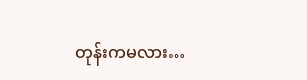တုန်းကမလား…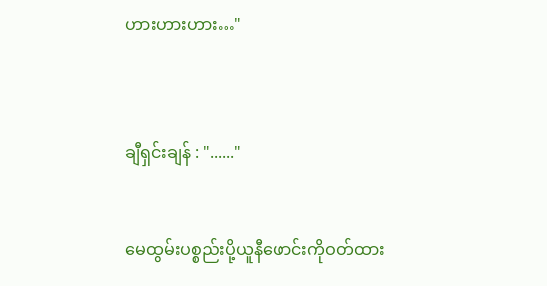ဟားဟားဟား…"



ချီရှင်းချန် : "......"


မေထွမ်းပစ္စည်းပို့ယူနီဖောင်းကိုဝတ်ထား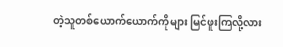တဲ့သူတစ်ယောက်ယောက်ကိုများ မြင်ဖူးကြလို့လား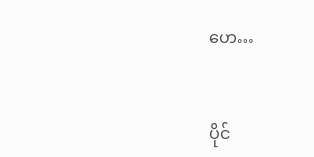ဟေ…


ပိုင်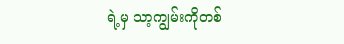ရဲ့မှ သာ့ကျွမ်းကိုတစ်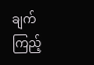ချက်ကြည့်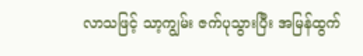လာသဖြင့် သာ့ကျွမ်း ဇက်ပုသွားပြီး အမြန်ထွက်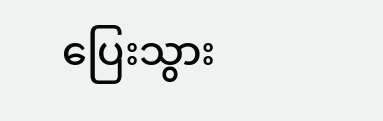ပြေးသွား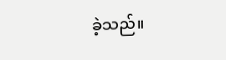ခဲ့သည်။